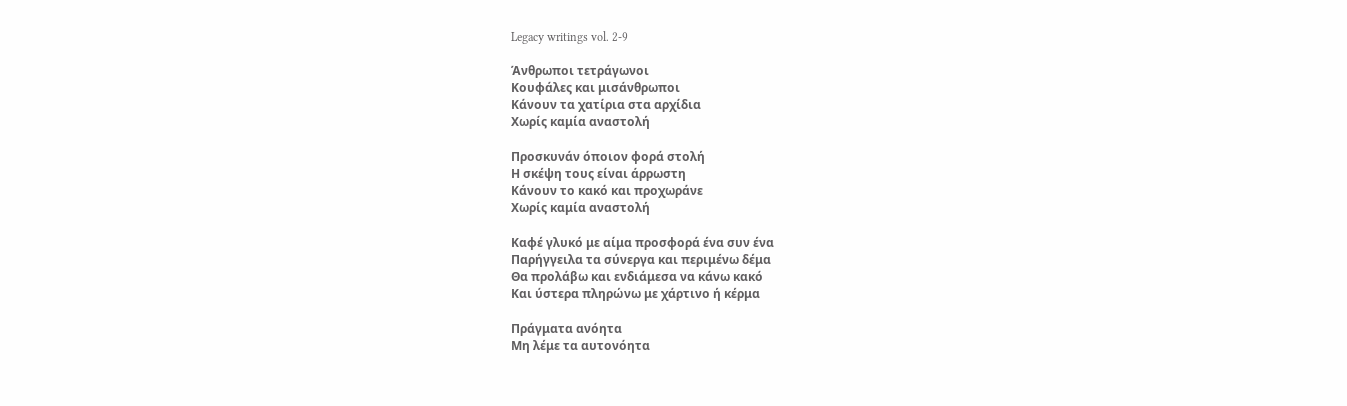Legacy writings vol. 2-9

Άνθρωποι τετράγωνοι
Κουφάλες και μισάνθρωποι
Κάνουν τα χατίρια στα αρχίδια
Χωρίς καμία αναστολή

Προσκυνάν όποιον φορά στολή
Η σκέψη τους είναι άρρωστη
Κάνουν το κακό και προχωράνε
Χωρίς καμία αναστολή

Καφέ γλυκό με αίμα προσφορά ένα συν ένα
Παρήγγειλα τα σύνεργα και περιμένω δέμα
Θα προλάβω και ενδιάμεσα να κάνω κακό
Και ύστερα πληρώνω με χάρτινο ή κέρμα

Πράγματα ανόητα
Μη λέμε τα αυτονόητα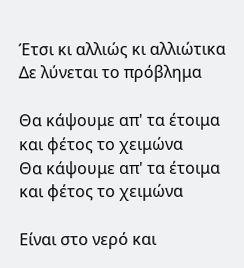Έτσι κι αλλιώς κι αλλιώτικα
Δε λύνεται το πρόβλημα

Θα κάψουμε απ' τα έτοιμα και φέτος το χειμώνα
Θα κάψουμε απ' τα έτοιμα και φέτος το χειμώνα

Είναι στο νερό και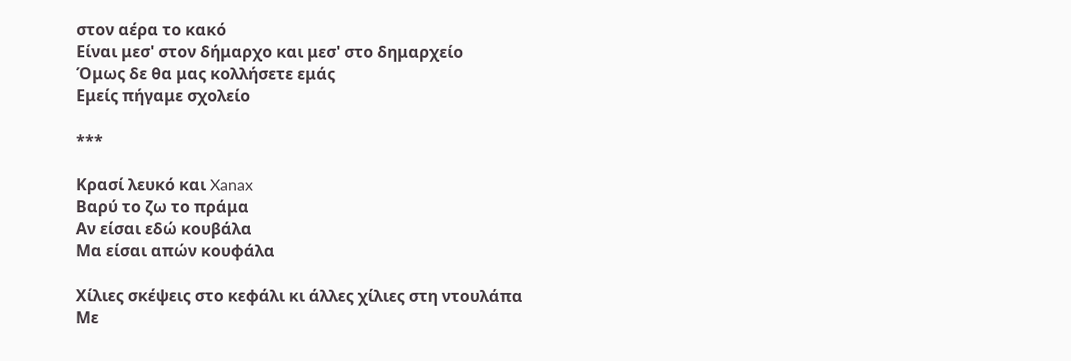στον αέρα το κακό
Είναι μεσ' στον δήμαρχο και μεσ' στο δημαρχείο
Όμως δε θα μας κολλήσετε εμάς
Εμείς πήγαμε σχολείο

***

Κρασί λευκό και Xanax
Βαρύ το ζω το πράμα
Αν είσαι εδώ κουβάλα
Μα είσαι απών κουφάλα

Χίλιες σκέψεις στο κεφάλι κι άλλες χίλιες στη ντουλάπα
Με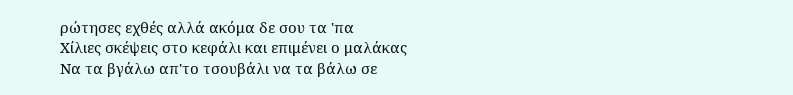ρώτησες εχθές αλλά ακόμα δε σου τα 'πα
Χίλιες σκέψεις στο κεφάλι και επιμένει ο μαλάκας
Να τα βγάλω απ'το τσουβάλι να τα βάλω σε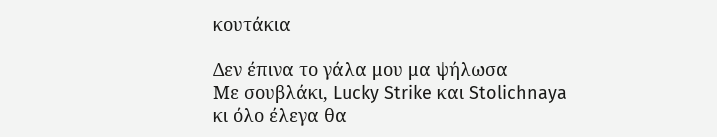κουτάκια

Δεν έπινα το γάλα μου μα ψήλωσα
Με σουβλάκι, Lucky Strike και Stolichnaya
κι όλο έλεγα θα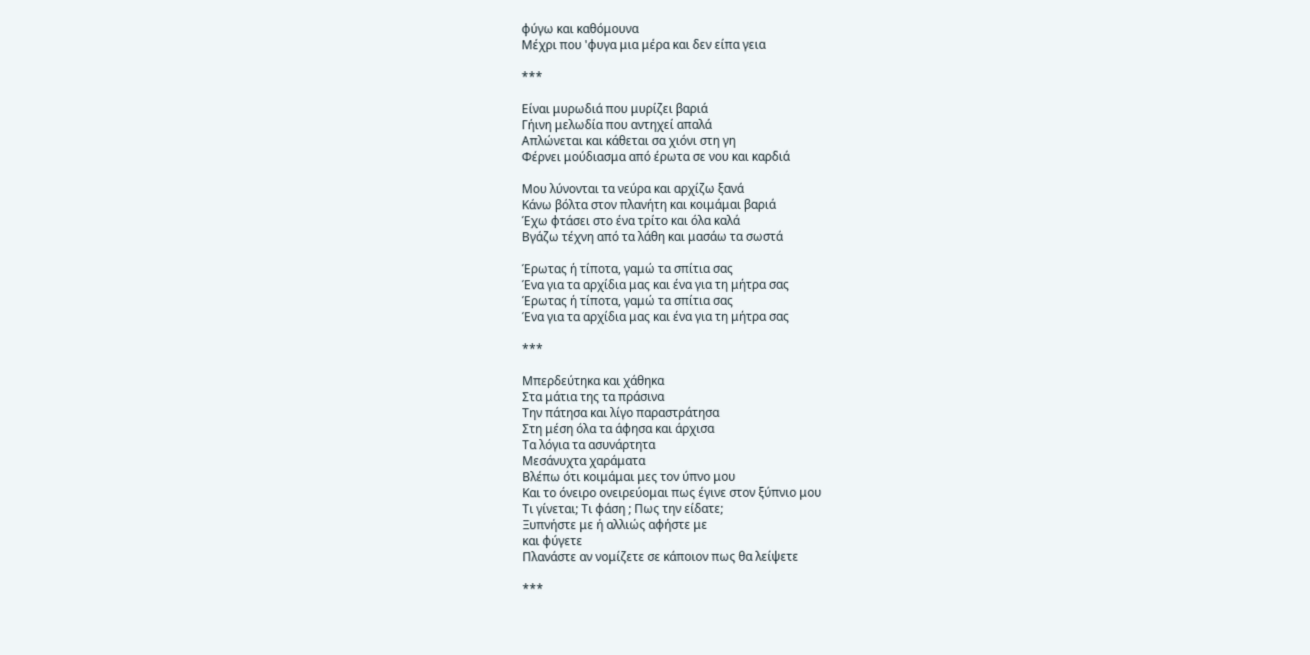φύγω και καθόμουνα
Μέχρι που 'φυγα μια μέρα και δεν είπα γεια

***

Είναι μυρωδιά που μυρίζει βαριά
Γήινη μελωδία που αντηχεί απαλά
Απλώνεται και κάθεται σα χιόνι στη γη
Φέρνει μούδιασμα από έρωτα σε νου και καρδιά

Μου λύνονται τα νεύρα και αρχίζω ξανά
Κάνω βόλτα στον πλανήτη και κοιμάμαι βαριά
Έχω φτάσει στο ένα τρίτο και όλα καλά
Βγάζω τέχνη από τα λάθη και μασάω τα σωστά

Έρωτας ή τίποτα, γαμώ τα σπίτια σας
Ένα για τα αρχίδια μας και ένα για τη μήτρα σας
Έρωτας ή τίποτα, γαμώ τα σπίτια σας
Ένα για τα αρχίδια μας και ένα για τη μήτρα σας

***

Μπερδεύτηκα και χάθηκα
Στα μάτια της τα πράσινα
Την πάτησα και λίγο παραστράτησα
Στη μέση όλα τα άφησα και άρχισα
Τα λόγια τα ασυνάρτητα
Μεσάνυχτα χαράματα
Βλέπω ότι κοιμάμαι μες τον ύπνο μου
Και το όνειρο ονειρεύομαι πως έγινε στον ξύπνιο μου
Τι γίνεται; Τι φάση ; Πως την είδατε;
Ξυπνήστε με ή αλλιώς αφήστε με
και φύγετε
Πλανάστε αν νομίζετε σε κάποιον πως θα λείψετε

***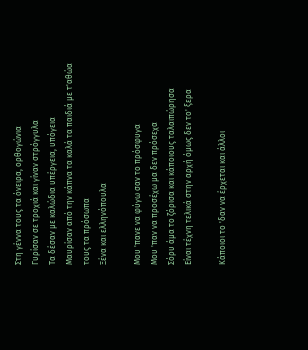Στη γέννα τους τα όνειρα, ορθογώνια
Γυρίσαν σε τροχιά και γίναν στρόγγυλα
Τα δέσαν με καλώδια υπέργεια, υπόγεια
Μαυρίσαν από την κάπνα τα καλά τα παιδιά με τ'αθώα τους τα πρόσωπα
Ξένα και ελληνόπουλα

Μου 'πανε να φύγω σαν το πρόσφυγα
Μου 'παν να προσέχω μα δεν πρόσεχα
Σόρυ άμα το ζόρισα και κάποιους ταλαιπώρησα
Είναι τέχνη τελικά στην αρχή όμως δεν το' ξερα

Κάποιοι το 'δαν να έρχεται και άλλοι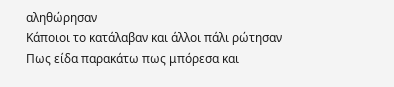αληθώρησαν
Κάποιοι το κατάλαβαν και άλλοι πάλι ρώτησαν
Πως είδα παρακάτω πως μπόρεσα και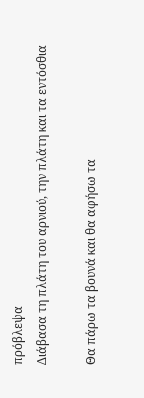πρόβλεψα
Διάβασα τη πλάτη του αρνιού, την πλάτη και τα εντόσθια

Θα πάρω τα βουνά και θα αφήσω τα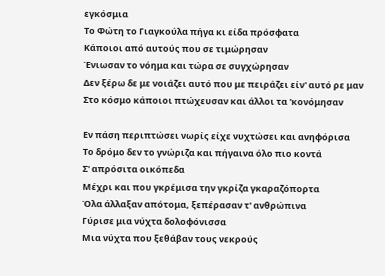εγκόσμια
Το Φώτη το Γιαγκούλα πήγα κι είδα πρόσφατα
Κάποιοι από αυτούς που σε τιμώρησαν
Ένιωσαν το νόημα και τώρα σε συγχώρησαν
Δεν ξέρω δε με νοιάζει αυτό που με πειράζει είν' αυτό ρε μαν
Στο κόσμο κάποιοι πτώχευσαν και άλλοι τα 'κονόμησαν

Εν πάση περιπτώσει νωρίς είχε νυχτώσει και ανηφόρισα
Το δρόμο δεν το γνώριζα και πήγαινα όλο πιο κοντά
Σ' απρόσιτα οικόπεδα
Μέχρι και που γκρέμισα την γκρίζα γκαραζόπορτα
Όλα άλλαξαν απότομα, ξεπέρασαν τ' ανθρώπινα
Γύρισε μια νύχτα δολοφόνισσα
Μια νύχτα που ξεθάβαν τους νεκρούς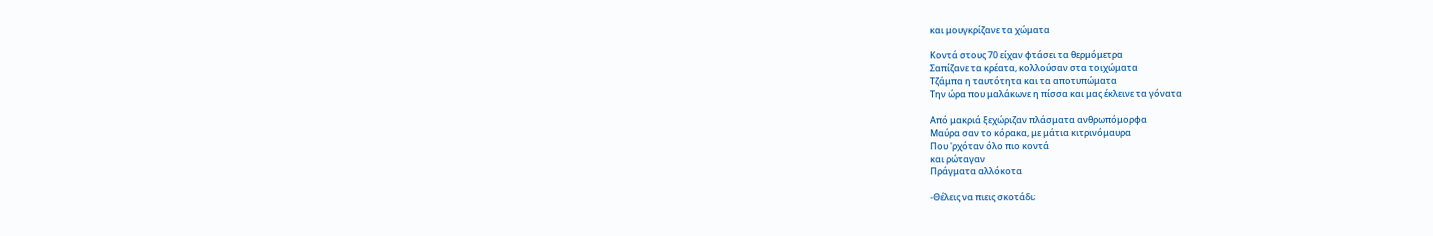και μουγκρίζανε τα χώματα

Κοντά στους 70 είχαν φτάσει τα θερμόμετρα
Σαπίζανε τα κρέατα, κολλούσαν στα τοιχώματα
Τζάμπα η ταυτότητα και τα αποτυπώματα
Την ώρα που μαλάκωνε η πίσσα και μας έκλεινε τα γόνατα

Από μακριά ξεχώριζαν πλάσματα ανθρωπόμορφα
Μαύρα σαν το κόρακα, με μάτια κιτρινόμαυρα
Που 'ρχόταν όλο πιο κοντά
και ρώταγαν
Πράγματα αλλόκοτα

-Θέλεις να πιεις σκοτάδι;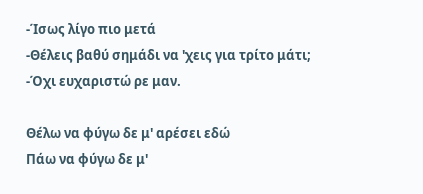-Ίσως λίγο πιο μετά
-Θέλεις βαθύ σημάδι να 'χεις για τρίτο μάτι;
-Όχι ευχαριστώ ρε μαν.

Θέλω να φύγω δε μ' αρέσει εδώ
Πάω να φύγω δε μ'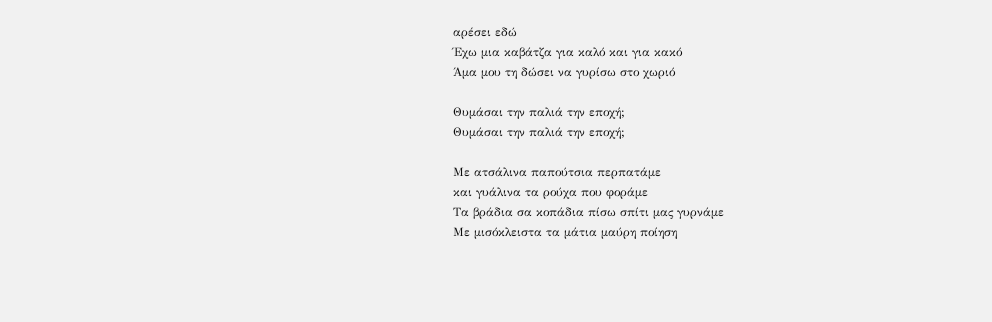αρέσει εδώ
Έχω μια καβάτζα για καλό και για κακό
Άμα μου τη δώσει να γυρίσω στο χωριό

Θυμάσαι την παλιά την εποχή;
Θυμάσαι την παλιά την εποχή;

Με ατσάλινα παπούτσια περπατάμε
και γυάλινα τα ρούχα που φοράμε
Τα βράδια σα κοπάδια πίσω σπίτι μας γυρνάμε
Με μισόκλειστα τα μάτια μαύρη ποίηση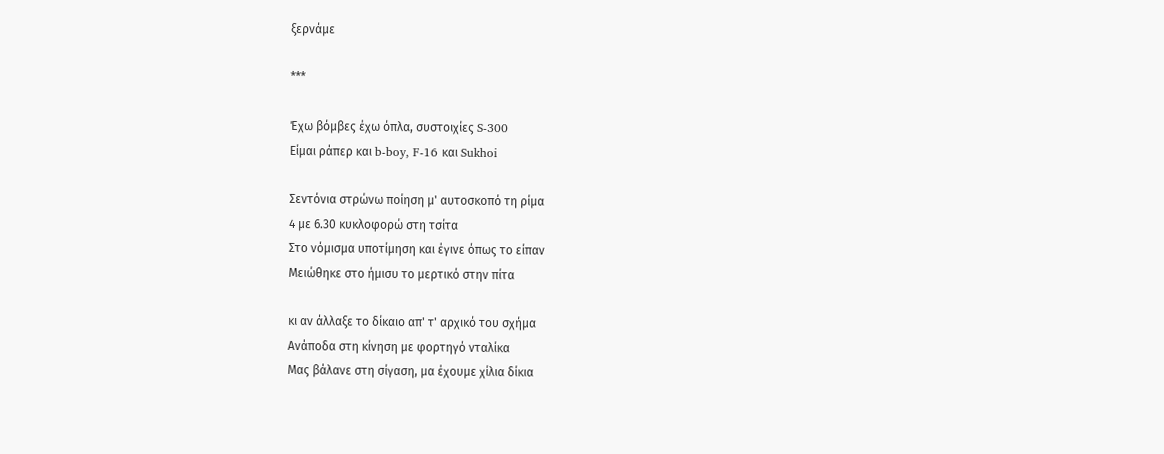ξερνάμε

***

Έχω βόμβες έχω όπλα, συστοιχίες S-300
Είμαι ράπερ και b-boy, F-16 και Sukhoi

Σεντόνια στρώνω ποίηση μ' αυτοσκοπό τη ρίμα
4 με 6.30 κυκλοφορώ στη τσίτα
Στο νόμισμα υποτίμηση και έγινε όπως το είπαν
Μειώθηκε στο ήμισυ το μερτικό στην πίτα

κι αν άλλαξε το δίκαιο απ' τ' αρχικό του σχήμα
Ανάποδα στη κίνηση με φορτηγό νταλίκα
Μας βάλανε στη σίγαση, μα έχουμε χίλια δίκια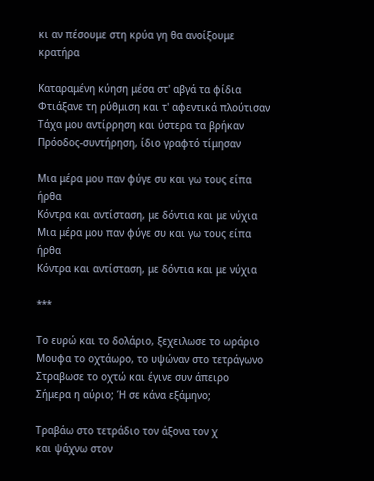κι αν πέσουμε στη κρύα γη θα ανοίξουμε κρατήρα

Καταραμένη κύηση μέσα στ' αβγά τα φίδια
Φτιάξανε τη ρύθμιση και τ' αφεντικά πλούτισαν
Τάχα μου αντίρρηση και ύστερα τα βρήκαν
Πρόοδος-συντήρηση, ίδιο γραφτό τίμησαν

Μια μέρα μου παν φύγε συ και γω τους είπα ήρθα
Κόντρα και αντίσταση, με δόντια και με νύχια
Μια μέρα μου παν φύγε συ και γω τους είπα ήρθα
Κόντρα και αντίσταση, με δόντια και με νύχια

***

Το ευρώ και το δολάριο, ξεχειλωσε το ωράριο
Μουφα το οχτάωρο, το υψώναν στο τετράγωνο
Στραβωσε το οχτώ και έγινε συν άπειρο
Σήμερα η αύριο; Ή σε κάνα εξάμηνο;

Τραβάω στο τετράδιο τον άξονα τον χ
και ψάχνω στον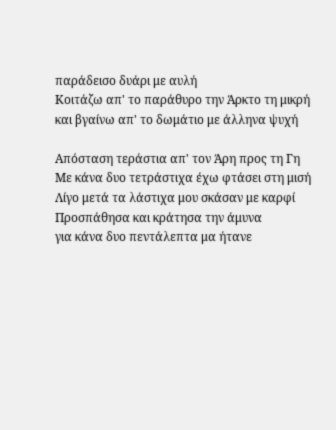παράδεισο δυάρι με αυλή
Κοιτάζω απ' το παράθυρο την Άρκτο τη μικρή
και βγαίνω απ' το δωμάτιο με άλληνα ψυχή

Απόσταση τεράστια απ' τον Άρη προς τη Γη
Με κάνα δυο τετράστιχα έχω φτάσει στη μισή
Λίγο μετά τα λάστιχα μου σκάσαν με καρφί
Προσπάθησα και κράτησα την άμυνα
για κάνα δυο πεντάλεπτα μα ήτανε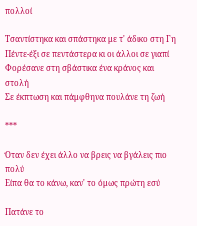πολλοί

Τσαντίστηκα και σπάστηκα με τ' άδικο στη Γη
Πέντε-έξι σε πεντάστερα κι οι άλλοι σε γιαπί
Φορέσανε στη σβάστικα ένα κράνος και στολή
Σε έκπτωση και πάμφθηνα πουλάνε τη ζωή

***

Όταν δεν έχει άλλο να βρεις να βγάλεις πιο πολύ
Είπα θα το κάνω, καν' το όμως πρώτη εσύ

Πατάνε το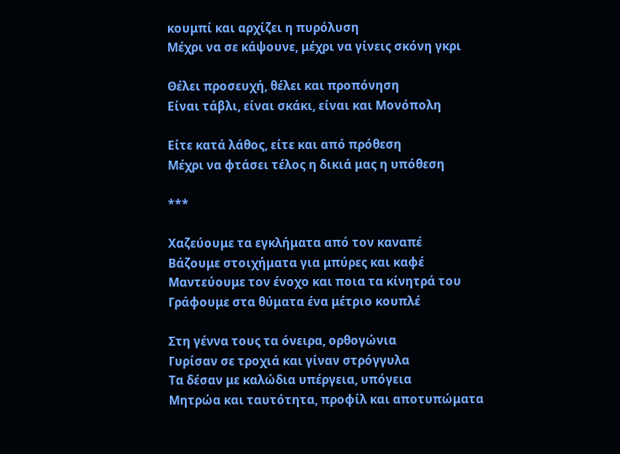κουμπί και αρχίζει η πυρόλυση
Μέχρι να σε κάψουνε, μέχρι να γίνεις σκόνη γκρι

Θέλει προσευχή, θέλει και προπόνηση
Είναι τάβλι, είναι σκάκι, είναι και Μονόπολη

Είτε κατά λάθος, είτε και από πρόθεση
Μέχρι να φτάσει τέλος η δικιά μας η υπόθεση

***

Χαζεύουμε τα εγκλήματα από τον καναπέ
Βάζουμε στοιχήματα για μπύρες και καφέ
Μαντεύουμε τον ένοχο και ποια τα κίνητρά του
Γράφουμε στα θύματα ένα μέτριο κουπλέ

Στη γέννα τους τα όνειρα, ορθογώνια
Γυρίσαν σε τροχιά και γίναν στρόγγυλα
Τα δέσαν με καλώδια υπέργεια, υπόγεια
Μητρώα και ταυτότητα, προφίλ και αποτυπώματα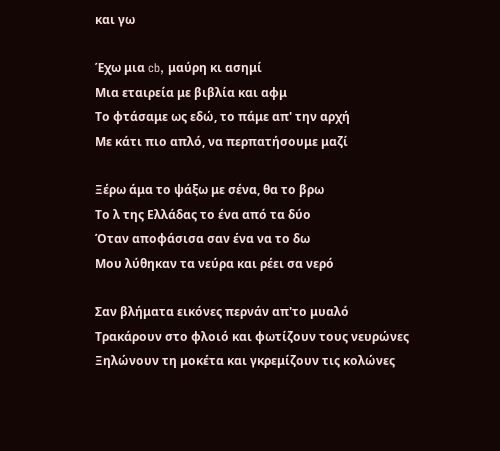και γω

Έχω μια cb, μαύρη κι ασημί
Μια εταιρεία με βιβλία και αφμ
Το φτάσαμε ως εδώ, το πάμε απ' την αρχή
Με κάτι πιο απλό, να περπατήσουμε μαζί

Ξέρω άμα το ψάξω με σένα, θα το βρω
Το λ της Ελλάδας το ένα από τα δύο
Όταν αποφάσισα σαν ένα να το δω
Μου λύθηκαν τα νεύρα και ρέει σα νερό

Σαν βλήματα εικόνες περνάν απ'το μυαλό
Τρακάρουν στο φλοιό και φωτίζουν τους νευρώνες
Ξηλώνουν τη μοκέτα και γκρεμίζουν τις κολώνες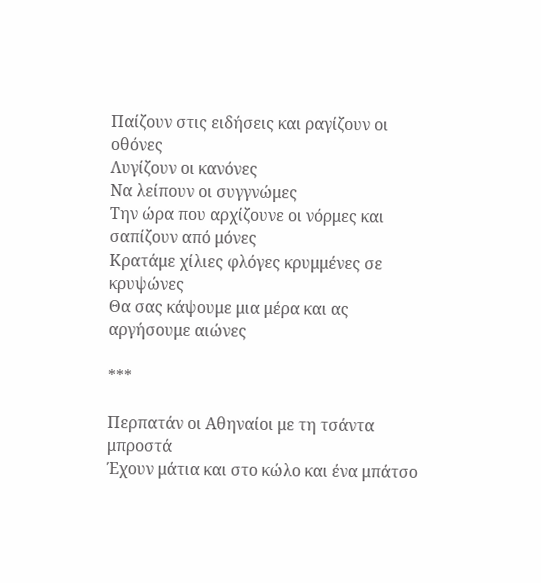Παίζουν στις ειδήσεις και ραγίζουν οι οθόνες
Λυγίζουν οι κανόνες
Να λείπουν οι συγγνώμες
Την ώρα που αρχίζουνε οι νόρμες και σαπίζουν από μόνες
Κρατάμε χίλιες φλόγες κρυμμένες σε κρυψώνες
Θα σας κάψουμε μια μέρα και ας αργήσουμε αιώνες

***

Περπατάν οι Αθηναίοι με τη τσάντα μπροστά
Έχουν μάτια και στο κώλο και ένα μπάτσο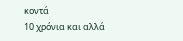κοντά
10 χρόνια και αλλά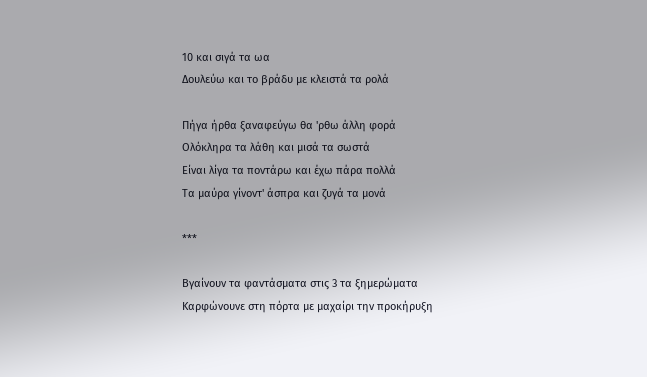10 και σιγά τα ωα
Δουλεύω και το βράδυ με κλειστά τα ρολά

Πήγα ήρθα ξαναφεύγω θα 'ρθω άλλη φορά
Ολόκληρα τα λάθη και μισά τα σωστά
Είναι λίγα τα ποντάρω και έχω πάρα πολλά
Τα μαύρα γίνοντ' άσπρα και ζυγά τα μονά

***

Βγαίνουν τα φαντάσματα στις 3 τα ξημερώματα
Καρφώνουνε στη πόρτα με μαχαίρι την προκήρυξη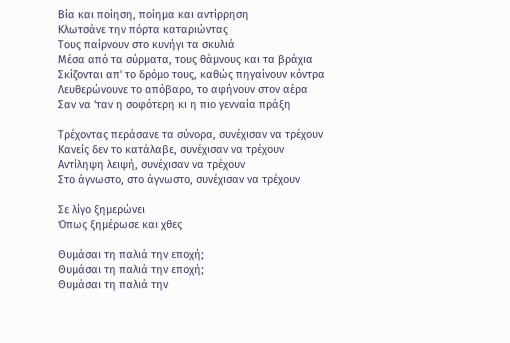Βία και ποίηση, ποίημα και αντίρρηση
Κλωτσάνε την πόρτα καταριώντας
Τους παίρνουν στο κυνήγι τα σκυλιά
Μέσα από τα σύρματα, τους θάμνους και τα βράχια
Σκίζονται απ' το δρόμο τους, καθώς πηγαίνουν κόντρα
Λευθερώνουνε το απόβαρο, το αφήνουν στον αέρα
Σαν να 'ταν η σοφότερη κι η πιο γενναία πράξη

Τρέχοντας περάσανε τα σύνορα, συνέχισαν να τρέχουν
Κανείς δεν το κατάλαβε, συνέχισαν να τρέχουν
Αντίληψη λειψή, συνέχισαν να τρέχουν
Στο άγνωστο, στο άγνωστο, συνέχισαν να τρέχουν

Σε λίγο ξημερώνει
Όπως ξημέρωσε και χθες

Θυμάσαι τη παλιά την εποχή;
Θυμάσαι τη παλιά την εποχή;
Θυμάσαι τη παλιά την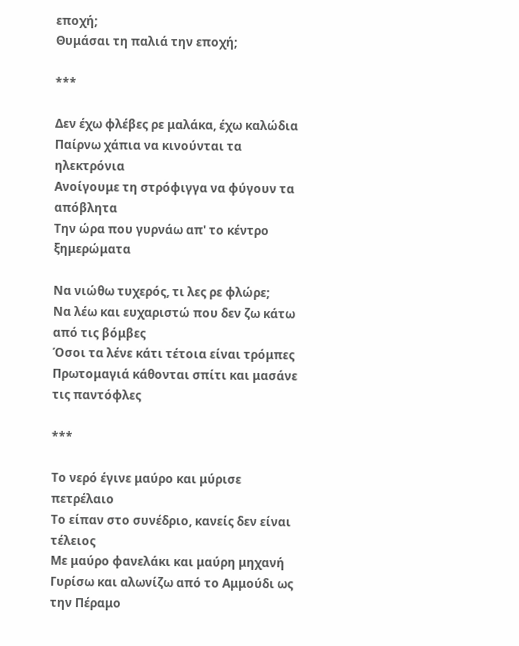εποχή;
Θυμάσαι τη παλιά την εποχή;

***

Δεν έχω φλέβες ρε μαλάκα, έχω καλώδια
Παίρνω χάπια να κινούνται τα ηλεκτρόνια
Ανοίγουμε τη στρόφιγγα να φύγουν τα απόβλητα
Την ώρα που γυρνάω απ' το κέντρο ξημερώματα

Να νιώθω τυχερός, τι λες ρε φλώρε;
Να λέω και ευχαριστώ που δεν ζω κάτω από τις βόμβες
Όσοι τα λένε κάτι τέτοια είναι τρόμπες
Πρωτομαγιά κάθονται σπίτι και μασάνε τις παντόφλες

***

Το νερό έγινε μαύρο και μύρισε πετρέλαιο
Το είπαν στο συνέδριο, κανείς δεν είναι τέλειος
Με μαύρο φανελάκι και μαύρη μηχανή
Γυρίσω και αλωνίζω από το Αμμούδι ως την Πέραμο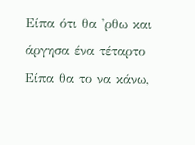Είπα ότι θα 'ρθω και άργησα ένα τέταρτο
Είπα θα το να κάνω,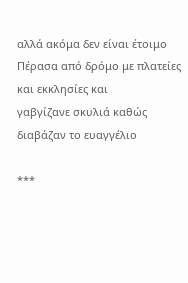αλλά ακόμα δεν είναι έτοιμο
Πέρασα από δρόμο με πλατείες και εκκλησίες και
γαβγίζανε σκυλιά καθώς διαβάζαν το ευαγγέλιο

***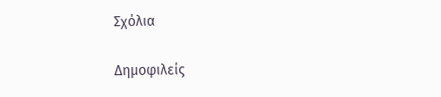Σχόλια

Δημοφιλείς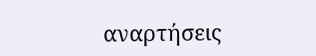αναρτήσεις